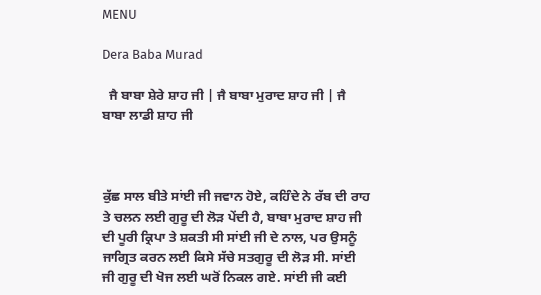MENU

Dera Baba Murad

  ਜੈ ਬਾਬਾ ਸ਼ੇਰੇ ਸ਼ਾਹ ਜੀ | ਜੈ ਬਾਬਾ ਮੁਰਾਦ ਸ਼ਾਹ ਜੀ | ਜੈ ਬਾਬਾ ਲਾਡੀ ਸ਼ਾਹ ਜੀ



ਕੁੱਛ ਸਾਲ ਬੀਤੇ ਸਾਂਈ ਜੀ ਜਵਾਨ ਹੋਏ, ਕਹਿੰਦੇ ਨੇ ਰੱਬ ਦੀ ਰਾਹ ਤੇ ਚਲਨ ਲਈ ਗੁਰੂ ਦੀ ਲੋੜ ਪੇਂਦੀ ਹੈ, ਬਾਬਾ ਮੁਰਾਦ ਸ਼ਾਹ ਜੀ ਦੀ ਪੂਰੀ ਕ੍ਰਿਪਾ ਤੇ ਸ਼ਕਤੀ ਸੀ ਸਾਂਈ ਜੀ ਦੇ ਨਾਲ, ਪਰ ਉਸਨੂੰ ਜਾਗ੍ਰਿਤ ਕਰਨ ਲਈ ਕਿਸੇ ਸੱਚੇ ਸਤਗੁਰੂ ਦੀ ਲੋੜ ਸੀ. ਸਾਂਈ ਜੀ ਗੁਰੂ ਦੀ ਖੋਜ ਲਈ ਘਰੋਂ ਨਿਕਲ ਗਏ. ਸਾਂਈ ਜੀ ਕਈ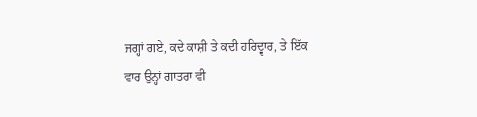ਜਗ੍ਹਾਂ ਗਏ, ਕਦੇ ਕਾਸ਼ੀ ਤੇ ਕਦੀ ਹਰਿਦ੍ਵਾਰ, ਤੇ ਇੱਕ ਵਾਰ ਉਨ੍ਹਾਂ ਗਾਤਰਾ ਵੀ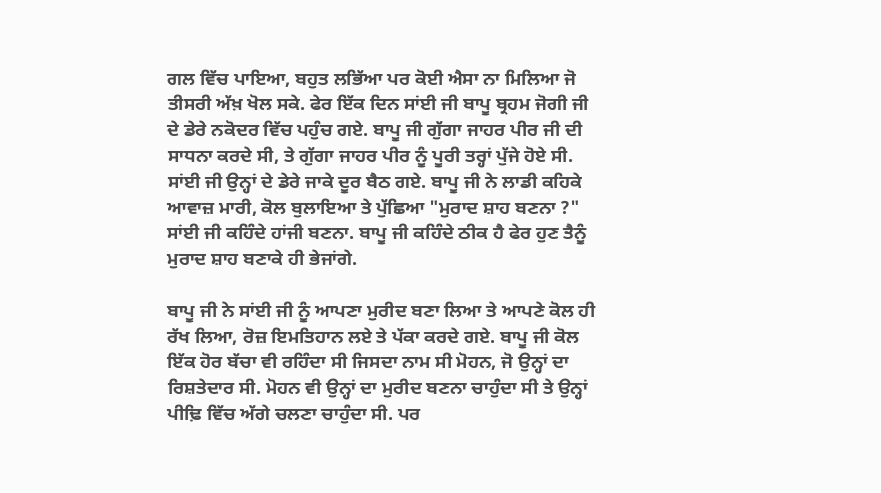ਗਲ ਵਿੱਚ ਪਾਇਆ, ਬਹੁਤ ਲਭਿੱਆ ਪਰ ਕੋਈ ਐਸਾ ਨਾ ਮਿਲਿਆ ਜੋ ਤੀਸਰੀ ਅੱਖ਼ ਖੋਲ ਸਕੇ. ਫੇਰ ਇੱਕ ਦਿਨ ਸਾਂਈ ਜੀ ਬਾਪੂ ਬ੍ਰਹਮ ਜੋਗੀ ਜੀ ਦੇ ਡੇਰੇ ਨਕੋਦਰ ਵਿੱਚ ਪਹੁੰਚ ਗਏ. ਬਾਪੂ ਜੀ ਗੁੱਗਾ ਜਾਹਰ ਪੀਰ ਜੀ ਦੀ ਸਾਧਨਾ ਕਰਦੇ ਸੀ, ਤੇ ਗੁੱਗਾ ਜਾਹਰ ਪੀਰ ਨੂੰ ਪੂਰੀ ਤਰ੍ਹਾਂ ਪੁੱਜੇ ਹੋਏ ਸੀ. ਸਾਂਈ ਜੀ ਉਨ੍ਹਾਂ ਦੇ ਡੇਰੇ ਜਾਕੇ ਦੂਰ ਬੈਠ ਗਏ. ਬਾਪੂ ਜੀ ਨੇ ਲਾਡੀ ਕਹਿਕੇ ਆਵਾਜ਼ ਮਾਰੀ, ਕੋਲ ਬੁਲਾਇਆ ਤੇ ਪੁੱਛਿਆ "ਮੁਰਾਦ ਸ਼ਾਹ ਬਣਨਾ ?" ਸਾਂਈ ਜੀ ਕਹਿੰਦੇ ਹਾਂਜੀ ਬਣਨਾ. ਬਾਪੂ ਜੀ ਕਹਿੰਦੇ ਠੀਕ ਹੈ ਫੇਰ ਹੁਣ ਤੈਨੂੰ ਮੁਰਾਦ ਸ਼ਾਹ ਬਣਾਕੇ ਹੀ ਭੇਜਾਂਗੇ.

ਬਾਪੂ ਜੀ ਨੇ ਸਾਂਈ ਜੀ ਨੂੰ ਆਪਣਾ ਮੁਰੀਦ ਬਣਾ ਲਿਆ ਤੇ ਆਪਣੇ ਕੋਲ ਹੀ ਰੱਖ ਲਿਆ, ਰੋਜ਼ ਇਮਤਿਹਾਨ ਲਏ ਤੇ ਪੱਕਾ ਕਰਦੇ ਗਏ. ਬਾਪੂ ਜੀ ਕੋਲ ਇੱਕ ਹੋਰ ਬੱਚਾ ਵੀ ਰਹਿੰਦਾ ਸੀ ਜਿਸਦਾ ਨਾਮ ਸੀ ਮੋਹਨ, ਜੋ ਉਨ੍ਹਾਂ ਦਾ ਰਿਸ਼ਤੇਦਾਰ ਸੀ. ਮੋਹਨ ਵੀ ਉਨ੍ਹਾਂ ਦਾ ਮੁਰੀਦ ਬਣਨਾ ਚਾਹੁੰਦਾ ਸੀ ਤੇ ਉਨ੍ਹਾਂ ਪੀਢ਼ਿ ਵਿੱਚ ਅੱਗੇ ਚਲਣਾ ਚਾਹੁੰਦਾ ਸੀ. ਪਰ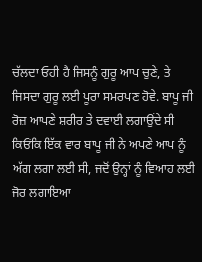ਚੱਲਦਾ ਓਹੀ ਹੈ ਜਿਸਨੂੰ ਗੁਰੂ ਆਪ ਚੁਣੇ, ਤੇ ਜਿਸਦਾ ਗੁਰੂ ਲਈ ਪੂਰਾ ਸਮਰਪਣ ਹੋਵੇ. ਬਾਪੂ ਜੀ ਰੋਜ਼ ਆਪਣੇ ਸ਼ਰੀਰ ਤੇ ਦਵਾਈ ਲਗਾਉਂਦੇ ਸੀ ਕਿਓਂਕਿ ਇੱਕ ਵਾਰ ਬਾਪੂ ਜੀ ਨੇ ਅਪਣੇ ਆਪ ਨੂੰ ਅੱਗ ਲਗਾ ਲਈ ਸੀ, ਜਦੋਂ ਉਨ੍ਹਾਂ ਨੂੰ ਵਿਆਹ ਲਈ ਜੋਰ ਲਗਾਇਆ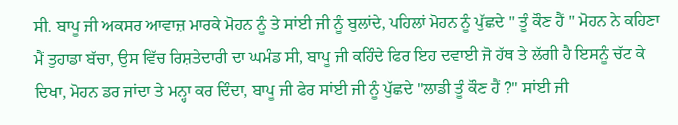ਸੀ. ਬਾਪੂ ਜੀ ਅਕਸਰ ਆਵਾਜ਼ ਮਾਰਕੇ ਮੋਹਨ ਨੂੰ ਤੇ ਸਾਂਈ ਜੀ ਨੂੰ ਬੁਲਾਂਦੇ, ਪਹਿਲਾਂ ਮੋਹਨ ਨੂੰ ਪੁੱਛਦੇ " ਤੂੰ ਕੌਣ ਹੈਂ " ਮੋਹਨ ਨੇ ਕਹਿਣਾ ਮੈਂ ਤੁਹਾਡਾ ਬੱਚਾ, ਉਸ ਵਿੱਚ ਰਿਸ਼ਤੇਦਾਰੀ ਦਾ ਘਮੰਡ ਸੀ, ਬਾਪੂ ਜੀ ਕਹਿੰਦੇ ਫਿਰ ਇਹ ਦਵਾਈ ਜੋ ਹੱਥ ਤੇ ਲੱਗੀ ਹੈ ਇਸਨੂੰ ਚੱਟ ਕੇ ਦਿਖਾ, ਮੋਹਨ ਡਰ ਜਾਂਦਾ ਤੇ ਮਨ੍ਹਾ ਕਰ ਦਿੰਦਾ, ਬਾਪੂ ਜੀ ਫੇਰ ਸਾਂਈ ਜੀ ਨੂੰ ਪੁੱਛਦੇ "ਲਾਡੀ ਤੂੰ ਕੌਣ ਹੈਂ ?" ਸਾਂਈ ਜੀ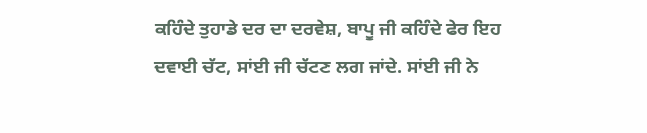ਕਹਿੰਦੇ ਤੁਹਾਡੇ ਦਰ ਦਾ ਦਰਵੇਸ਼, ਬਾਪੂ ਜੀ ਕਹਿੰਦੇ ਫੇਰ ਇਹ ਦਵਾਈ ਚੱਟ, ਸਾਂਈ ਜੀ ਚੱਟਣ ਲਗ ਜਾਂਦੇ. ਸਾਂਈ ਜੀ ਨੇ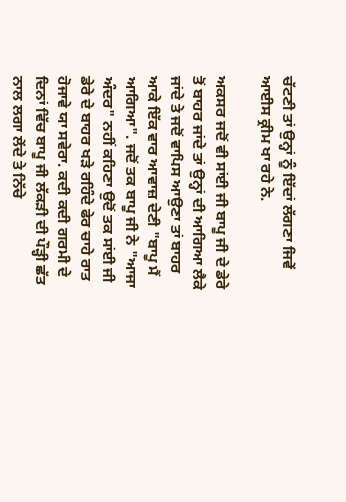ਚੱਟਣੀ ਤਾਂ ਉਨ੍ਹਾਂ ਨੂੰ ਇੱਦਾਂ ਲੱਗਣਾ ਜਿਵੇਂ ਆਈਸ ਕ੍ਰੀਮ ਖਾ ਰਹੇ ਨੇ.

ਅਕਸਰ ਜਦੋਂ ਵੀ ਸਾਂਈ ਜੀ ਬਾਪੂ ਜੀ ਦੇ ਡੇਰੇ ਤੋਂ ਬਾਹਰ ਜਾਂਦੇ ਤਾਂ ਉਨ੍ਹਾਂ ਦੀ ਆਗਿਆ ਲੈਕੇ ਜਾਂਦੇ ਤੇ ਜਦੋਂ ਵਾਪਿਸ ਆਉਣਾ ਤਾਂ ਬਾਹਰ ਆਕੇ ਇੱਕ ਵਾਰ ਆਵਾਜ਼ ਦੇਣੀ "ਬਾਪੂ ਮੈਂ ਆਗਿਆ". ਜਦੋਂ ਤਕ ਬਾਪੂ ਜੀ ਨੇ "ਆਜਾ ਅੰਦਰ" ਨਹੀਂ ਕਹਿਣਾ ਉਦੋਂ ਤਕ ਸਾਂਈ ਜੀ ਡੇਰੇ ਦੇ ਬਾਹਰ ਖੜੇ ਰਹਿੰਦੇ ਫੇਰ ਚਾਹੇ ਰਾਤ ਹੋਜਾਵੇ ਯਾ ਸਵੇਰਾ. ਕਦੀ ਕਦੀ ਗਰਮੀ ਦੇ ਦਿਨਾਂ ਵਿੱਚ ਬਾਪੂ ਜੀ ਲੱਕੜੀ ਦੀ ਪੌੜ੍ਹੀ ਛੱਤ ਨਾਲ ਲਗਾ ਲੇਂਦੇ ਤੇ ਨਿੱਚੇ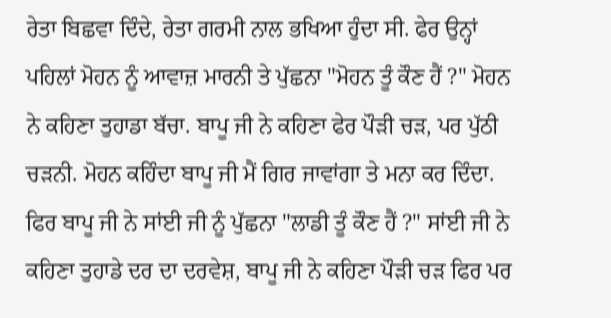ਰੇਤਾ ਬਿਛਵਾ ਦਿੰਦੇ, ਰੇਤਾ ਗਰਮੀ ਨਾਲ ਭਖਿਆ ਹੁੰਦਾ ਸੀ. ਫੇਰ ਉਨ੍ਹਾਂ ਪਹਿਲਾਂ ਮੋਹਨ ਨੂੰ ਆਵਾਜ਼ ਮਾਰਨੀ ਤੇ ਪੁੱਛਨਾ "ਮੋਹਨ ਤੂੰ ਕੌਣ ਹੈਂ ?" ਮੋਹਨ ਨੇ ਕਹਿਣਾ ਤੁਹਾਡਾ ਬੱਚਾ. ਬਾਪੂ ਜੀ ਨੇ ਕਹਿਣਾ ਫੇਰ ਪੌੜੀ ਚੜ, ਪਰ ਪੁੱਠੀ ਚੜਨੀ. ਮੋਹਨ ਕਹਿੰਦਾ ਬਾਪੂ ਜੀ ਮੈਂ ਗਿਰ ਜਾਵਾਂਗਾ ਤੇ ਮਨਾ ਕਰ ਦਿੰਦਾ. ਫਿਰ ਬਾਪੂ ਜੀ ਨੇ ਸਾਂਈ ਜੀ ਨੂੰ ਪੁੱਛਨਾ "ਲਾਡੀ ਤੂੰ ਕੌਣ ਹੈਂ ?" ਸਾਂਈ ਜੀ ਨੇ ਕਹਿਣਾ ਤੁਹਾਡੇ ਦਰ ਦਾ ਦਰਵੇਸ਼, ਬਾਪੂ ਜੀ ਨੇ ਕਹਿਣਾ ਪੌੜੀ ਚੜ ਫਿਰ ਪਰ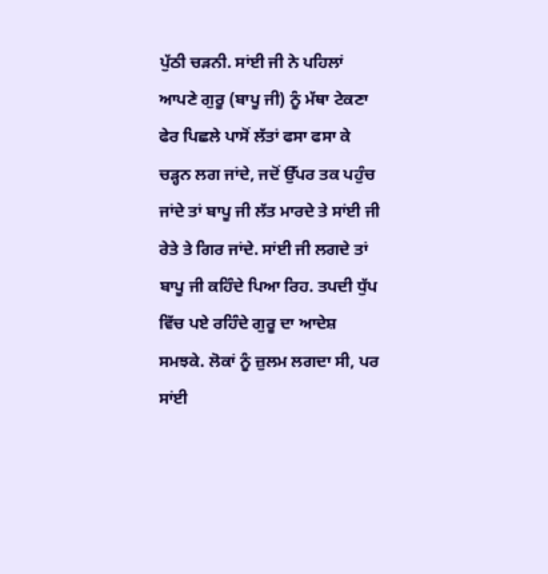ਪੁੱਠੀ ਚੜਨੀ. ਸਾਂਈ ਜੀ ਨੇ ਪਹਿਲਾਂ ਆਪਣੇ ਗੁਰੂ (ਬਾਪੂ ਜੀ) ਨੂੰ ਮੱਥਾ ਟੇਕਣਾ ਫੇਰ ਪਿਛਲੇ ਪਾਸੋਂ ਲੱਤਾਂ ਫਸਾ ਫਸਾ ਕੇ ਚੜ੍ਹਨ ਲਗ ਜਾਂਦੇ, ਜਦੋਂ ਉੱਪਰ ਤਕ ਪਹੁੰਚ ਜਾਂਦੇ ਤਾਂ ਬਾਪੂ ਜੀ ਲੱਤ ਮਾਰਦੇ ਤੇ ਸਾਂਈ ਜੀ ਰੇਤੇ ਤੇ ਗਿਰ ਜਾਂਦੇ. ਸਾਂਈ ਜੀ ਲਗਦੇ ਤਾਂ ਬਾਪੂ ਜੀ ਕਹਿੰਦੇ ਪਿਆ ਰਿਹ. ਤਪਦੀ ਧੁੱਪ ਵਿੱਚ ਪਏ ਰਹਿੰਦੇ ਗੁਰੂ ਦਾ ਆਦੇਸ਼ ਸਮਝਕੇ. ਲੋਕਾਂ ਨੂੰ ਜ਼ੁਲਮ ਲਗਦਾ ਸੀ, ਪਰ ਸਾਂਈ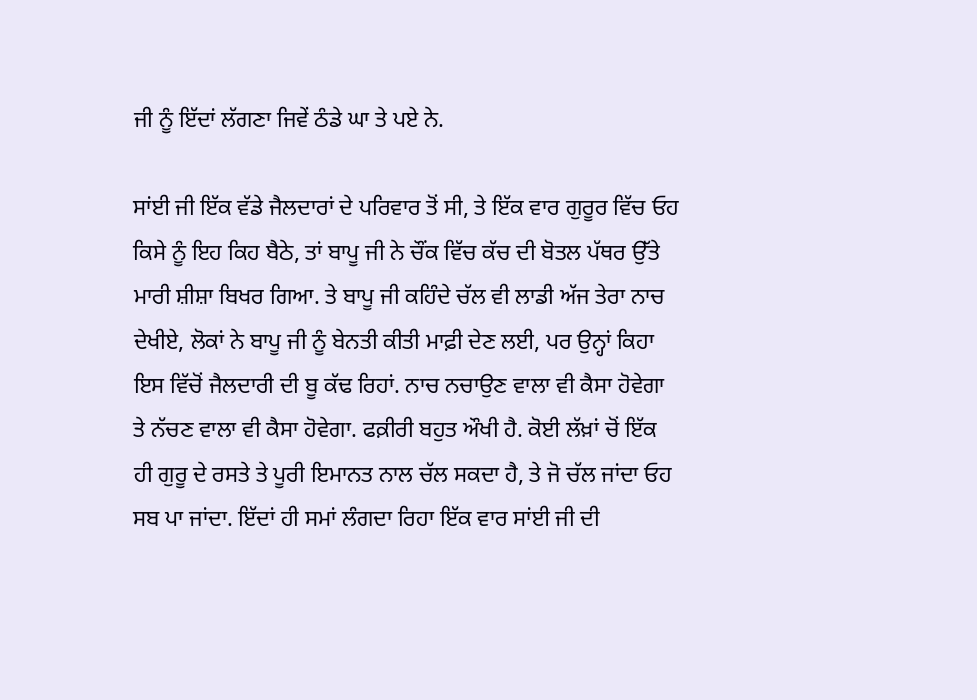ਜੀ ਨੂੰ ਇੱਦਾਂ ਲੱਗਣਾ ਜਿਵੇਂ ਠੰਡੇ ਘਾ ਤੇ ਪਏ ਨੇ.

ਸਾਂਈ ਜੀ ਇੱਕ ਵੱਡੇ ਜੈਲਦਾਰਾਂ ਦੇ ਪਰਿਵਾਰ ਤੋਂ ਸੀ, ਤੇ ਇੱਕ ਵਾਰ ਗੁਰੂਰ ਵਿੱਚ ਓਹ ਕਿਸੇ ਨੂੰ ਇਹ ਕਿਹ ਬੈਠੇ, ਤਾਂ ਬਾਪੂ ਜੀ ਨੇ ਚੌਂਕ ਵਿੱਚ ਕੱਚ ਦੀ ਬੋਤਲ ਪੱਥਰ ਉੱਤੇ ਮਾਰੀ ਸ਼ੀਸ਼ਾ ਬਿਖਰ ਗਿਆ. ਤੇ ਬਾਪੂ ਜੀ ਕਹਿੰਦੇ ਚੱਲ ਵੀ ਲਾਡੀ ਅੱਜ ਤੇਰਾ ਨਾਚ ਦੇਖੀਏ, ਲੋਕਾਂ ਨੇ ਬਾਪੂ ਜੀ ਨੂੰ ਬੇਨਤੀ ਕੀਤੀ ਮਾਫ਼ੀ ਦੇਣ ਲਈ, ਪਰ ਉਨ੍ਹਾਂ ਕਿਹਾ ਇਸ ਵਿੱਚੋਂ ਜੈਲਦਾਰੀ ਦੀ ਬੂ ਕੱਢ ਰਿਹਾਂ. ਨਾਚ ਨਚਾਉਣ ਵਾਲਾ ਵੀ ਕੈਸਾ ਹੋਵੇਗਾ ਤੇ ਨੱਚਣ ਵਾਲਾ ਵੀ ਕੈਸਾ ਹੋਵੇਗਾ. ਫਕ਼ੀਰੀ ਬਹੁਤ ਔਖੀ ਹੈ. ਕੋਈ ਲੱਖ਼ਾਂ ਚੋਂ ਇੱਕ ਹੀ ਗੁਰੂ ਦੇ ਰਸਤੇ ਤੇ ਪੂਰੀ ਇਮਾਨਤ ਨਾਲ ਚੱਲ ਸਕਦਾ ਹੈ, ਤੇ ਜੋ ਚੱਲ ਜਾਂਦਾ ਓਹ ਸਬ ਪਾ ਜਾਂਦਾ. ਇੱਦਾਂ ਹੀ ਸਮਾਂ ਲੰਗਦਾ ਰਿਹਾ ਇੱਕ ਵਾਰ ਸਾਂਈ ਜੀ ਦੀ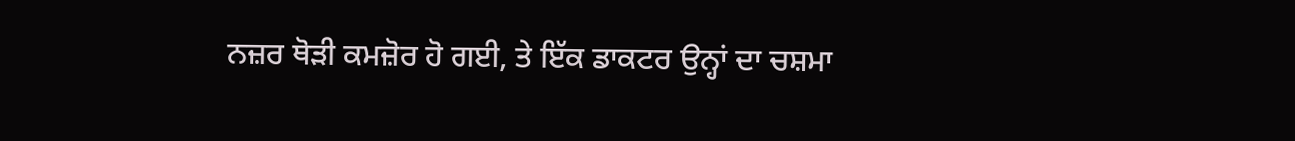ਨਜ਼ਰ ਥੋੜੀ ਕਮਜ਼ੋਰ ਹੋ ਗਈ, ਤੇ ਇੱਕ ਡਾਕਟਰ ਉਨ੍ਹਾਂ ਦਾ ਚਸ਼ਮਾ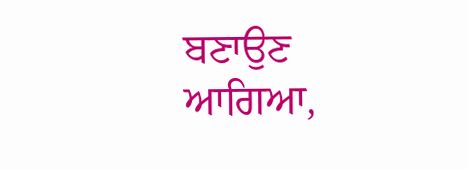ਬਣਾਉਣ ਆਗਿਆ,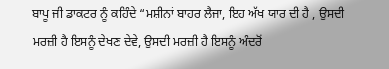ਬਾਪੂ ਜੀ ਡਾਕਟਰ ਨੂੰ ਕਹਿੰਦੇ “ਮਸ਼ੀਨਾਂ ਬਾਹਰ ਲੈਜਾ, ਇਹ ਅੱਖ ਯਾਰ ਦੀ ਹੈ , ਉਸਦੀ ਮਰਜ਼ੀ ਹੈ ਇਸਨੂੰ ਦੇਖਣ ਦੇਵੇ, ਉਸਦੀ ਮਰਜ਼ੀ ਹੈ ਇਸਨੂੰ ਅੰਦਰੋਂ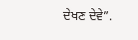ਦੇਖਣ ਦੇਵੇ”.